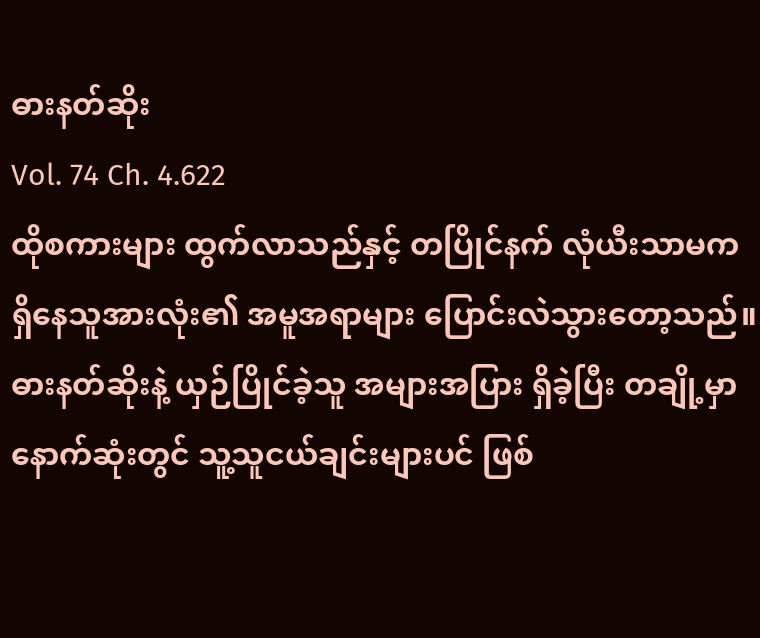ဓားနတ်ဆိုး
Vol. 74 Ch. 4.622
ထိုစကားများ ထွက်လာသည်နှင့် တပြိုင်နက် လုံယီးသာမက ရှိနေသူအားလုံး၏ အမူအရာများ ပြောင်းလဲသွားတော့သည်။
ဓားနတ်ဆိုးနဲ့ ယှဉ်ပြိုင်ခဲ့သူ အများအပြား ရှိခဲ့ပြီး တချို့မှာ နောက်ဆုံးတွင် သူ့သူငယ်ချင်းများပင် ဖြစ်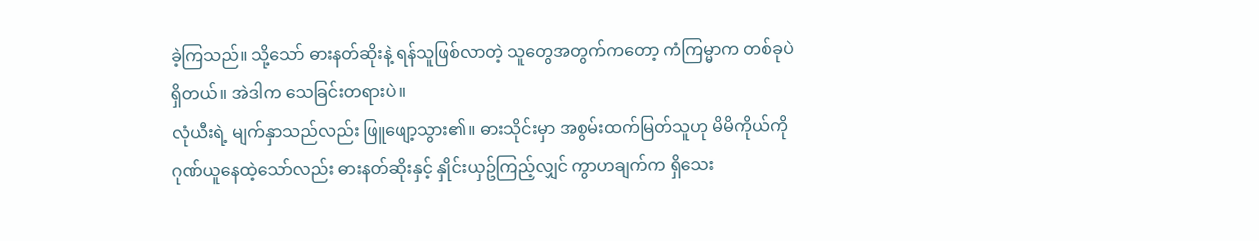ခဲ့ကြသည်။ သို့သော် ဓားနတ်ဆိုးနဲ့ ရန်သူဖြစ်လာတဲ့ သူတွေအတွက်ကတော့ ကံကြမ္မာက တစ်ခုပဲရှိတယ်။ အဲဒါက သေခြင်းတရားပဲ။
လုံယီးရဲ့ မျက်နှာသည်လည်း ဖြူဖျော့သွား၏။ ဓားသိုင်းမှာ အစွမ်းထက်မြတ်သူဟု မိမိကိုယ်ကို ဂုဏ်ယူနေထဲ့သော်လည်း ဓားနတ်ဆိုးနှင့် နှိုင်းယှဥ်ကြည့်လျှင် ကွာဟချက်က ရှိသေး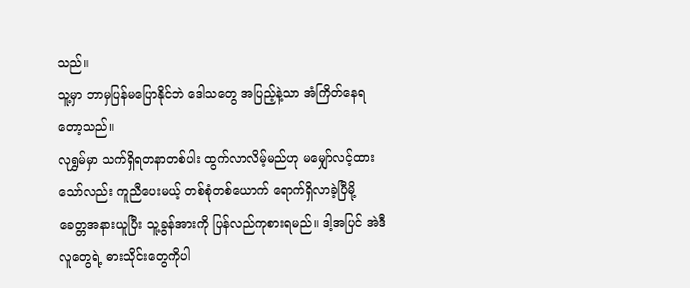သည်။
သူ့မှာ ဘာမှပြန်မပြောနိုင်ဘဲ ဒေါသတွေ အပြည့်နဲ့သာ အံကြိတ်နေရတော့သည်။
လုရွှမ်မှာ သက်ရှိရတနာတစ်ပါး ထွက်လာလိမ့်မည်ဟု မမျှော်လင့်ထားသော်လည်း ကူညီပေးမယ့် တစ်စုံတစ်ယောက် ရောက်ရှိလာခဲ့ပြီမို့ ခေတ္တအနားယူပြီး သူ့ခွန်အားကို ပြန်လည်ကုစားရမည်။ ဒါ့အပြင် အဲဒီလူတွေရဲ့ ဓားသိုင်းတွေကိုပါ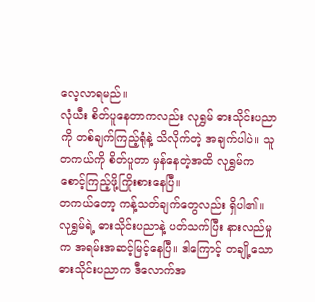လေ့လာရမည်။
လုံယီး စိတ်ပူနေတာကလည်း လုရွှမ် ဓားသိုင်းပညာကို တစ်ချက်ကြည့်ရုံနဲ့ သိလိုက်တဲ့ အချက်ပါပဲ။ သူတကယ်ကို စိတ်ပူတာ မှန်နေတဲ့အထိ လုရွှမ်က စောင့်ကြည့်ဖို့ကြိုးစားနေပြီ။
တကယ်တော့ ကန့်သတ်ချက်တွေလည်း ရှိပါ၏။ လုရွှမ်ရဲ့ ဓားသိုင်းပညာနဲ့ ပတ်သက်ပြီး နားလည်မှုက အရမ်းအဆင့်မြင့်နေပြီ။ ဒါကြောင့် တချို့သော ဓားသိုင်းပညာက ဒီလောက်အ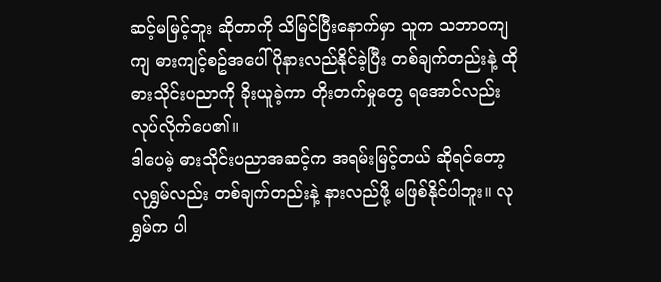ဆင့်မမြင့်ဘူး ဆိုတာကို သိမြင်ပြီးနောက်မှာ သူက သဘာဝကျကျ ဓားကျင့်စဥ်အပေါ် ပိုနားလည်နိုင်ခဲ့ပြီး တစ်ချက်တည်းနဲ့ ထိုဓားသိုင်းပညာကို ခိုးယူခဲ့ကာ တိုးတက်မှုတွေ ရအောင်လည်း လုပ်လိုက်ပေ၏။
ဒါပေမဲ့ ဓားသိုင်းပညာအဆင့်က အရမ်းမြင့်တယ် ဆိုရင်တော့ လုရွှမ်လည်း တစ်ချက်တည်းနဲ့ နားလည်ဖို့ မဖြစ်နိုင်ပါဘူး။ လုရွှမ်က ပါ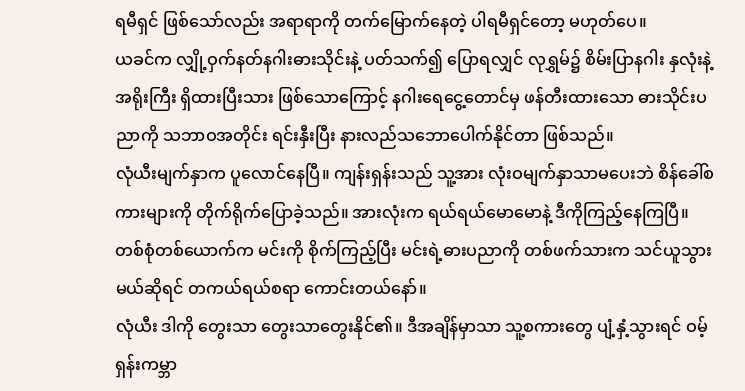ရမီရှင် ဖြစ်သော်လည်း အရာရာကို တက်မြောက်နေတဲ့ ပါရမီရှင်တော့ မဟုတ်ပေ။
ယခင်က လျှို့ဝှက်နတ်နဂါးဓားသိုင်းနဲ့ ပတ်သက်၍ ပြောရလျှင် လုရွှမ်၌ စိမ်းပြာနဂါး နှလုံးနဲ့ အရိုးကြီး ရှိထားပြီးသား ဖြစ်သောကြောင့် နဂါးရေငွေ့တောင်မှ ဖန်တီးထားသော ဓားသိုင်းပညာကို သဘာဝအတိုင်း ရင်းနှီးပြီး နားလည်သဘောပေါက်နိုင်တာ ဖြစ်သည်။
လုံယီးမျက်နှာက ပူလောင်နေပြီ။ ကျန်းရှန်းသည် သူ့အား လုံးဝမျက်နှာသာမပေးဘဲ စိန်ခေါ်စကားများကို တိုက်ရိုက်ပြောခဲ့သည်။ အားလုံးက ရယ်ရယ်မောမောနဲ့ ဒီကိုကြည့်နေကြပြီ။
တစ်စုံတစ်ယောက်က မင်းကို စိုက်ကြည့်ပြီး မင်းရဲ့ဓားပညာကို တစ်ဖက်သားက သင်ယူသွားမယ်ဆိုရင် တကယ်ရယ်စရာ ကောင်းတယ်နော်။
လုံယီး ဒါကို တွေးသာ တွေးသာတွေးနိုင်၏။ ဒီအချိန်မှာသာ သူ့စကားတွေ ပျံ့နှံ့သွားရင် ဝမ့်ရှန်းကမ္ဘာ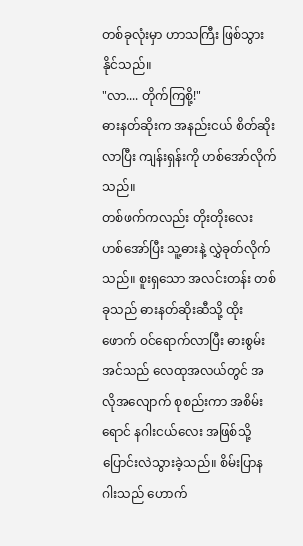တစ်ခုလုံးမှာ ဟာသကြီး ဖြစ်သွားနိုင်သည်။
"လာ.... တိုက်ကြစို့!"
ဓားနတ်ဆိုးက အနည်းငယ် စိတ်ဆိုးလာပြီး ကျန်းရှန်းကို ဟစ်အော်လိုက်သည်။
တစ်ဖက်ကလည်း တိုးတိုးလေး ဟစ်အော်ပြီး သူ့ဓားနဲ့ လွှဲခုတ်လိုက်သည်။ စူးရှသော အလင်းတန်း တစ်ခုသည် ဓားနတ်ဆိုးဆီသို့ ထိုးဖောက် ဝင်ရောက်လာပြီး ဓားစွမ်းအင်သည် လေထုအလယ်တွင် အလိုအလျောက် စုစည်းကာ အစိမ်းရောင် နဂါးငယ်လေး အဖြစ်သို့ ပြောင်းလဲသွားခဲ့သည်။ စိမ်းပြာနဂါးသည် ဟောက်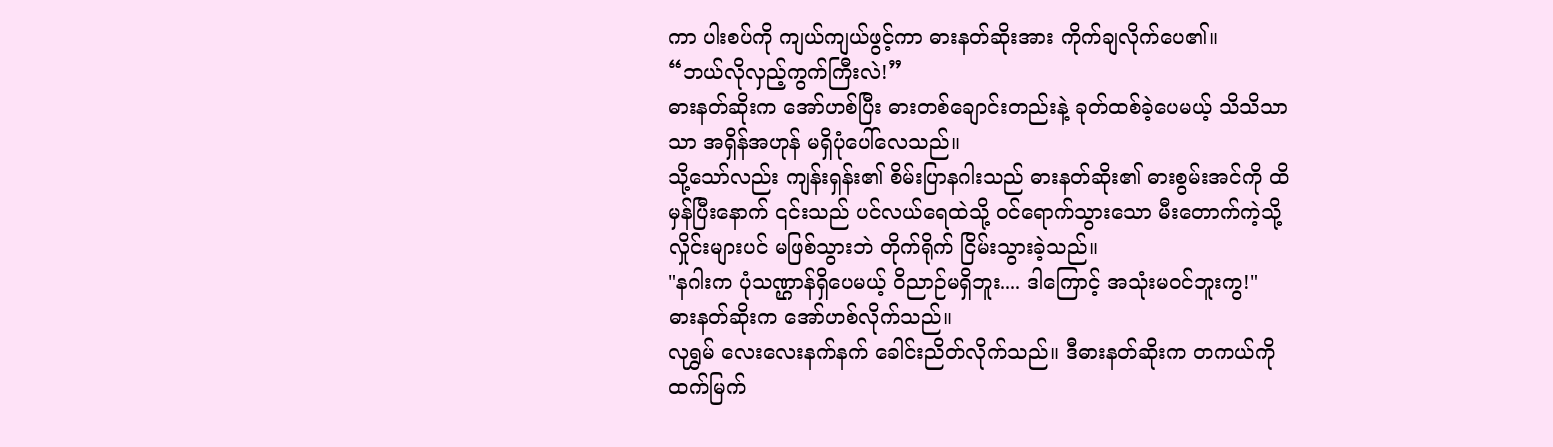ကာ ပါးစပ်ကို ကျယ်ကျယ်ဖွင့်ကာ ဓားနတ်ဆိုးအား ကိုက်ချလိုက်ပေ၏။
“ဘယ်လိုလှည့်ကွက်ကြီးလဲ!”
ဓားနတ်ဆိုးက အော်ဟစ်ပြီး ဓားတစ်ချောင်းတည်းနဲ့ ခုတ်ထစ်ခဲ့ပေမယ့် သိသိသာသာ အရှိန်အဟုန် မရှိပုံပေါ်လေသည်။
သို့သော်လည်း ကျန်းရှန်း၏ စိမ်းပြာနဂါးသည် ဓားနတ်ဆိုး၏ ဓားစွမ်းအင်ကို ထိမှန်ပြီးနောက် ၎င်းသည် ပင်လယ်ရေထဲသို့ ဝင်ရောက်သွားသော မီးတောက်ကဲ့သို့ လှိုင်းများပင် မဖြစ်သွားဘဲ တိုက်ရိုက် ငြိမ်းသွားခဲ့သည်။
"နဂါးက ပုံသဏ္ဌာန်ရှိပေမယ့် ဝိညာဉ်မရှိဘူး.... ဒါကြောင့် အသုံးမ၀င်ဘူးကွ!"
ဓားနတ်ဆိုးက အော်ဟစ်လိုက်သည်။
လုရွှမ် လေးလေးနက်နက် ခေါင်းညိတ်လိုက်သည်။ ဒီဓားနတ်ဆိုးက တကယ်ကို ထက်မြက်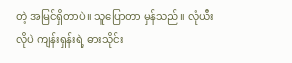တဲ့ အမြင်ရှိတာပဲ။ သူပြောတာ မှန်သည်။ လုံယီးလိုပဲ ကျန်းရှန်းရဲ့ ဓားသိုင်း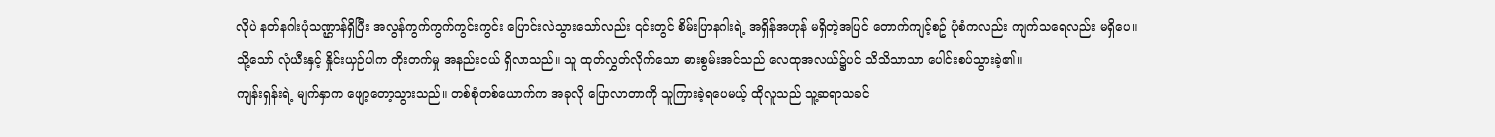လိုပဲ နတ်နဂါးပုံသဏ္ဌာန်ရှိပြီး အလွန်ကွက်ကွက်ကွင်းကွင်း ပြောင်းလဲသွားသော်လည်း ၎င်းတွင် စိမ်းပြာနဂါးရဲ့ အရှိန်အဟုန် မရှိတဲ့အပြင် တောက်ကျင့်စဥ် ပုံစံကလည်း ကျက်သရေလည်း မရှိပေ။
သို့သော် လုံယီးနှင့် နှိုင်းယှဉ်ပါက တိုးတက်မှု အနည်းငယ် ရှိလာသည်။ သူ ထုတ်လွှတ်လိုက်သော ဓားစွမ်းအင်သည် လေထုအလယ်၌ပင် သိသိသာသာ ပေါင်းစပ်သွားခဲ့၏။
ကျန်းရှန်းရဲ့ မျက်နှာက ဖျော့တော့သွားသည်။ တစ်စုံတစ်ယောက်က အခုလို ပြောလာတာကို သူကြားခဲ့ရပေမယ့် ထိုလူသည် သူ့ဆရာသခင်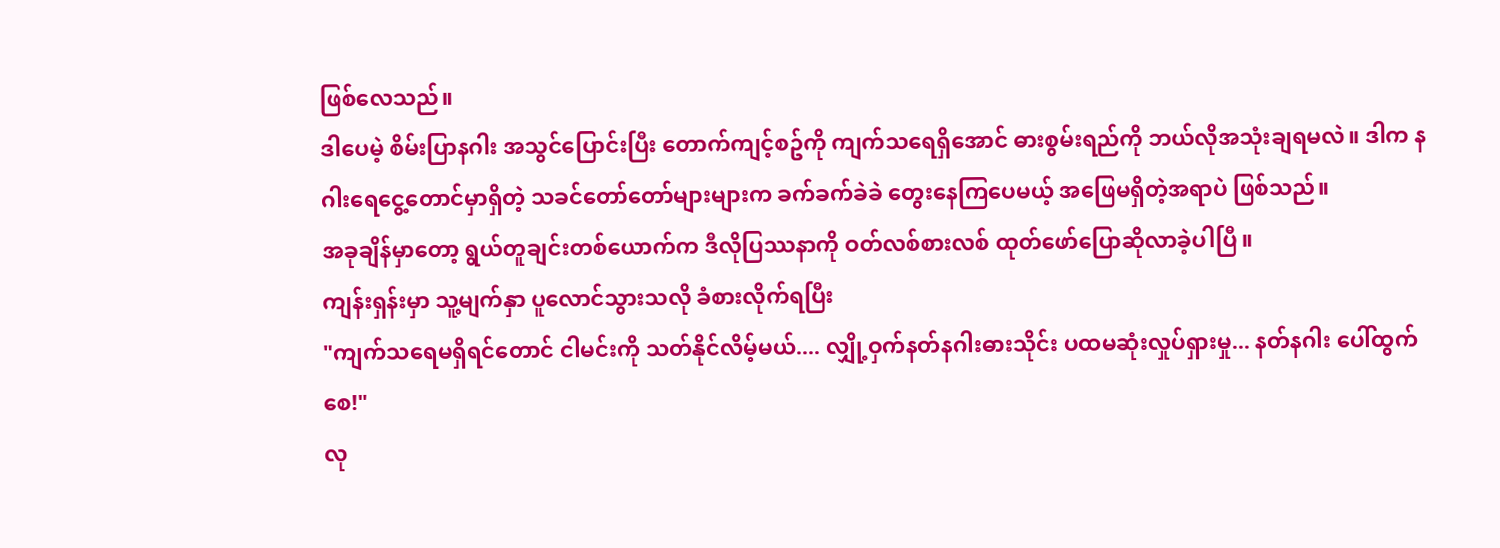ဖြစ်လေသည်။
ဒါပေမဲ့ စိမ်းပြာနဂါး အသွင်ပြောင်းပြီး တောက်ကျင့်စဥ်ကို ကျက်သရေရှိအောင် ဓားစွမ်းရည်ကို ဘယ်လိုအသုံးချရမလဲ။ ဒါက နဂါးရေငွေ့တောင်မှာရှိတဲ့ သခင်တော်တော်များများက ခက်ခက်ခဲခဲ တွေးနေကြပေမယ့် အဖြေမရှိတဲ့အရာပဲ ဖြစ်သည်။
အခုချိန်မှာတော့ ရွယ်တူချင်းတစ်ယောက်က ဒီလိုပြဿနာကို ဝတ်လစ်စားလစ် ထုတ်ဖော်ပြောဆိုလာခဲ့ပါပြီ။
ကျန်းရှန်းမှာ သူ့မျက်နှာ ပူလောင်သွားသလို ခံစားလိုက်ရပြီး
"ကျက်သရေမရှိရင်တောင် ငါမင်းကို သတ်နိုင်လိမ့်မယ်.... လျှို့ဝှက်နတ်နဂါးဓားသိုင်း ပထမဆုံးလှုပ်ရှားမှု... နတ်နဂါး ပေါ်ထွက်စေ!"
လု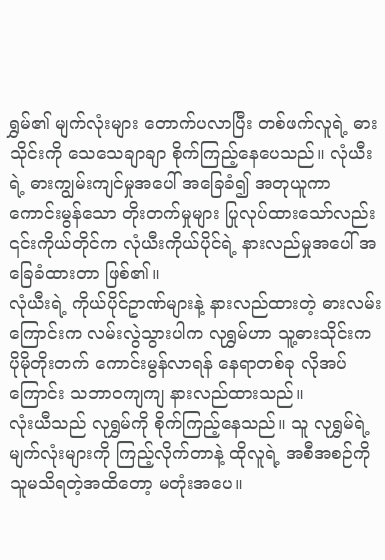ရွှမ်၏ မျက်လုံးများ တောက်ပလာပြီး တစ်ဖက်လူရဲ့ ဓားသိုင်းကို သေသေချာချာ စိုက်ကြည့်နေပေသည်။ လုံယီးရဲ့ ဓားကျွမ်းကျင်မှုအပေါ် အခြေခံ၍ အတုယူကာ ကောင်းမွန်သော တိုးတက်မှုများ ပြုလုပ်ထားသော်လည်း ၎င်းကိုယ်တိုင်က လုံယီးကိုယ်ပိုင်ရဲ့ နားလည်မှုအပေါ် အခြေခံထားတာ ဖြစ်၏။
လုံယီးရဲ့ ကိုယ်ပိုင်ဥာဏ်များနဲ့ နားလည်ထားတဲ့ ဓားလမ်းကြောင်းက လမ်းလွဲသွားပါက လုရွှမ်ဟာ သူ့ဓားသိုင်းက ပိုမိုတိုးတက် ကောင်းမွန်လာရန် နေရာတစ်ခု လိုအပ်ကြောင်း သဘာဝကျကျ နားလည်ထားသည်။
လုံးယီသည် လုရွှမ်ကို စိုက်ကြည့်နေသည်။ သူ လုရွှမ်ရဲ့ မျက်လုံးများကို ကြည့်လိုက်တာနဲ့ ထိုလူရဲ့ အစီအစဉ်ကို သူမသိရတဲ့အထိတော့ မတုံးအပေ။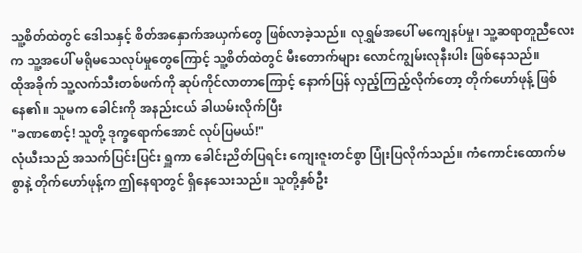သူ့စိတ်ထဲတွင် ဒေါသနှင့် စိတ်အနှောက်အယှက်တွေ ဖြစ်လာခဲ့သည်။ လုရွှမ်အပေါ် မကျေနပ်မှု၊ သူ့ဆရာတူညီလေးက သူ့အပေါ် မရိုမသေလုပ်မှုတွေကြောင့် သူ့စိတ်ထဲတွင် မီးတောက်များ လောင်ကျွမ်းလုနီးပါး ဖြစ်နေသည်။
ထိုအခိုက် သူ့လက်သီးတစ်ဖက်ကို ဆုပ်ကိုင်လာတာကြောင့် နောက်ပြန် လှည့်ကြည့်လိုက်တော့ တိုက်ဟော်ဖုန့် ဖြစ်နေ၏။ သူမက ခေါင်းကို အနည်းငယ် ခါယမ်းလိုက်ပြီး
"ခဏစောင့်! သူတို့ ဒုက္ခရောက်အောင် လုပ်ပြမယ်!"
လုံယီးသည် အသက်ပြင်းပြင်း ရှူကာ ခေါင်းညိတ်ပြရင်း ကျေးဇူးတင်စွာ ပြုံးပြလိုက်သည်။ ကံကောင်းထောက်မစွာနဲ့ တိုက်ဟော်ဖုန့်က ဤနေရာတွင် ရှိနေသေးသည်။ သူတို့နှစ်ဦး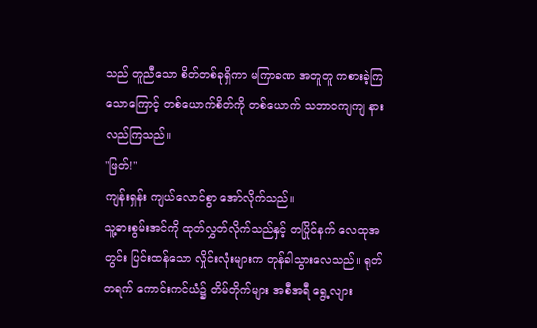သည် တူညီသော စိတ်တစ်ခုရှိကာ မကြာခဏ အတူတူ ကစားခဲ့ကြသောကြောင့် တစ်ယောက်စိတ်ကို တစ်ယောက် သဘာဝကျကျ နားလည်ကြသည်။
"ဖြတ်!"
ကျန်းရှန်း ကျယ်လောင်စွာ အော်လိုက်သည်။
သူ့ဓားစွမ်းအင်ကို ထုတ်လွှတ်လိုက်သည်နှင့် တပြိုင်နက် လေထုအတွင်း ပြင်းထန်သော လှိုင်းလုံးများက တုန်ခါသွားလေသည်။ ရုတ်တရက် ကောင်းကင်ယံ၌ တိမ်တိုက်များ အစီအရီ ရွေ့လျား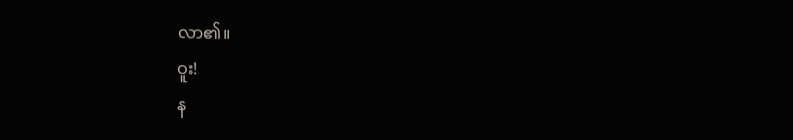လာ၏။
ဝူး!
န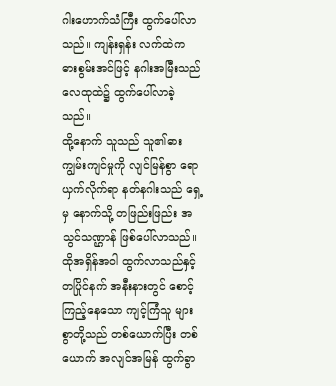ဂါးဟောက်သံကြီး ထွက်ပေါ်လာသည်။ ကျန်းရှန်း လက်ထဲက ဓားစွမ်းအင်ဖြင့် နဂါးအမြီးသည် လေထုထဲ၌ ထွက်ပေါ်လာခဲ့သည်။
ထို့နောက် သူသည် သူ၏ဓားကျွမ်းကျင်မှုကို လျင်မြန်စွာ ရောယှက်လိုက်ရာ နတ်နဂါးသည် ရှေ့မှ နောက်သို့ တဖြည်းဖြည်း အသွင်သဏ္ဌာန် ဖြစ်ပေါ်လာသည်။
ထိုအရှိန်အဝါ ထွက်လာသည်နှင့် တပြိုင်နက် အနီးနားတွင် စောင့်ကြည့်နေသော ကျင့်ကြံသူ များစွာတို့သည် တစ်ယောက်ပြီး တစ်ယောက် အလျင်အမြန် ထွက်ခွာ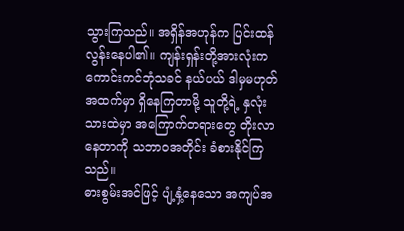သွားကြသည်။ အရှိန်အဟုန်က ပြင်းထန်လွန်းနေပါ၏။ ကျန်းရှန်းတို့အားလုံးက ကောင်းကင်ဘုံသခင် နယ်ပယ် ဒါမှမဟုတ် အထက်မှာ ရှိနေကြတာမို့ သူတို့ရဲ့ နှလုံးသားထဲမှာ အကြောက်တရားတွေ တိုးလာနေတာကို သဘာဝအတိုင်း ခံစားနိုင်ကြသည်။
ဓားစွမ်းအင်ဖြင့် ပျံ့နှံ့နေသော အကျပ်အ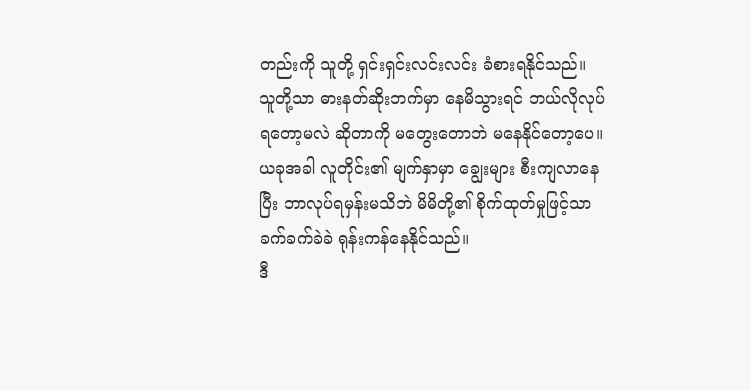တည်းကို သူတို့ ရှင်းရှင်းလင်းလင်း ခံစားရနိုင်သည်။
သူတို့သာ ဓားနတ်ဆိုးဘက်မှာ နေမိသွားရင် ဘယ်လိုလုပ်ရတော့မလဲ ဆိုတာကို မတွေးတောဘဲ မနေနိုင်တော့ပေ။ ယခုအခါ လူတိုင်း၏ မျက်နှာမှာ ချွေးများ စီးကျလာနေပြီး ဘာလုပ်ရမှန်းမသိဘဲ မိမိတို့၏ စိုက်ထုတ်မှုဖြင့်သာ ခက်ခက်ခဲခဲ ရုန်းကန်နေနိုင်သည်။
ဒီ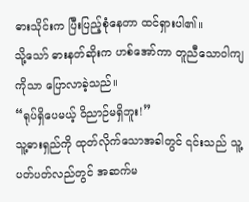ဓားသိုင်းက ပြီးပြည့်စုံနေတာ ထင်ရှားပါ၏။
သို့သော် ဓားနတ်ဆိုးက ဟစ်အော်ကာ တူညီသောဝါကျကိုသာ ပြောလာခဲ့သည်။
“ရုပ်ရှိပေမယ့် ဝိညာဉ်မရှိဘူး!”
သူ့ဓားရှည်ကို ထုတ်လိုက်သောအခါတွင် ၎င်းသည် သူ့ပတ်ပတ်လည်တွင် အဆက်မ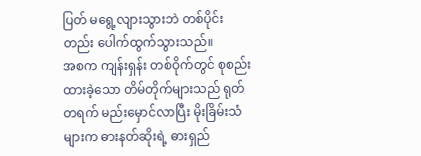ပြတ် မရွေ့လျားသွားဘဲ တစ်ပိုင်းတည်း ပေါက်ထွက်သွားသည်။
အစက ကျန်းရှန်း တစ်ဝိုက်တွင် စုစည်းထားခဲ့သော တိမ်တိုက်များသည် ရုတ်တရက် မည်းမှောင်လာပြီး မိုးခြိမ်းသံများက ဓားနတ်ဆိုးရဲ့ ဓားရှည်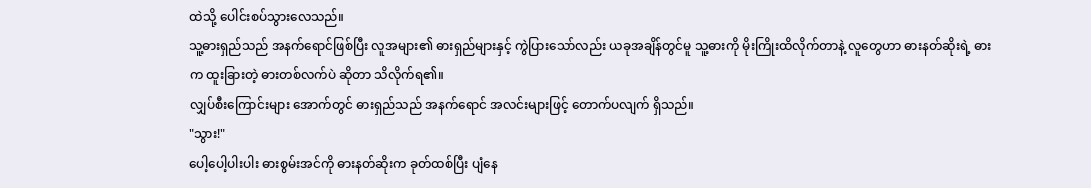ထဲသို့ ပေါင်းစပ်သွားလေသည်။
သူ့ဓားရှည်သည် အနက်ရောင်ဖြစ်ပြီး လူအများ၏ ဓားရှည်များနှင့် ကွဲပြားသော်လည်း ယခုအချိန်တွင်မူ သူ့ဓားကို မိုးကြိုးထိလိုက်တာနဲ့ လူတွေဟာ ဓားနတ်ဆိုးရဲ့ ဓားက ထူးခြားတဲ့ ဓားတစ်လက်ပဲ ဆိုတာ သိလိုက်ရ၏။
လျှပ်စီးကြောင်းများ အောက်တွင် ဓားရှည်သည် အနက်ရောင် အလင်းများဖြင့် တောက်ပလျက် ရှိသည်။
"သွား!"
ပေါ့ပေါ့ပါးပါး ဓားစွမ်းအင်ကို ဓားနတ်ဆိုးက ခုတ်ထစ်ပြီး ပျံနေ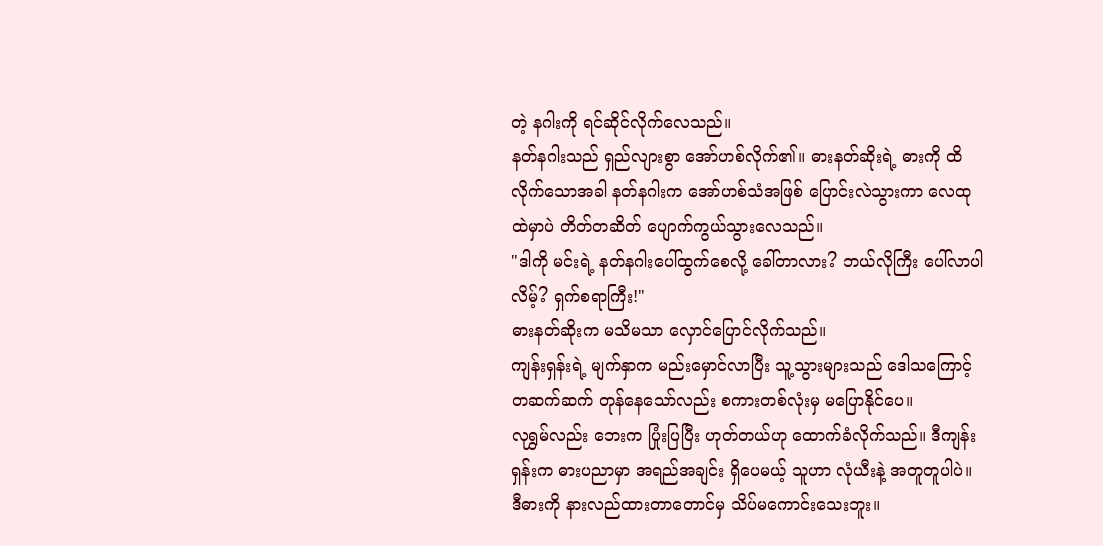တဲ့ နဂါးကို ရင်ဆိုင်လိုက်လေသည်။
နတ်နဂါးသည် ရှည်လျားစွာ အော်ဟစ်လိုက်၏။ ဓားနတ်ဆိုးရဲ့ ဓားကို ထိလိုက်သောအခါ နတ်နဂါးက အော်ဟစ်သံအဖြစ် ပြောင်းလဲသွားကာ လေထုထဲမှာပဲ တိတ်တဆိတ် ပျောက်ကွယ်သွားလေသည်။
"ဒါကို မင်းရဲ့ နတ်နဂါးပေါ်ထွက်စေလို့ ခေါ်တာလား? ဘယ်လိုကြီး ပေါ်လာပါလိမ့်? ရှက်စရာကြီး!"
ဓားနတ်ဆိုးက မသိမသာ လှောင်ပြောင်လိုက်သည်။
ကျန်းရှန်းရဲ့ မျက်နှာက မည်းမှောင်လာပြီး သူ့သွားများသည် ဒေါသကြောင့် တဆက်ဆက် တုန်နေသော်လည်း စကားတစ်လုံးမှ မပြောနိုင်ပေ။
လုရွှမ်လည်း ဘေးက ပြုံးပြပြီး ဟုတ်တယ်ဟု ထောက်ခံလိုက်သည်။ ဒီကျန်းရှန်းက ဓားပညာမှာ အရည်အချင်း ရှိပေမယ့် သူဟာ လုံယီးနဲ့ အတူတူပါပဲ။ ဒီဓားကို နားလည်ထားတာတောင်မှ သိပ်မကောင်းသေးဘူး။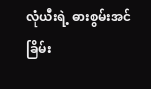လုံယီးရဲ့ ဓားစွမ်းအင် ခြိမ်း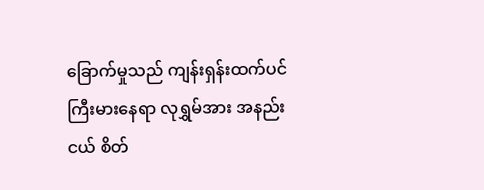ခြောက်မှုသည် ကျန်းရှန်းထက်ပင် ကြီးမားနေရာ လုရွှမ်အား အနည်းငယ် စိတ်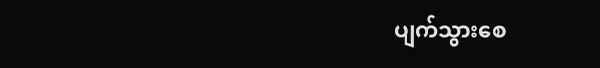ပျက်သွားစေ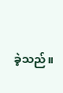ခဲ့သည်။